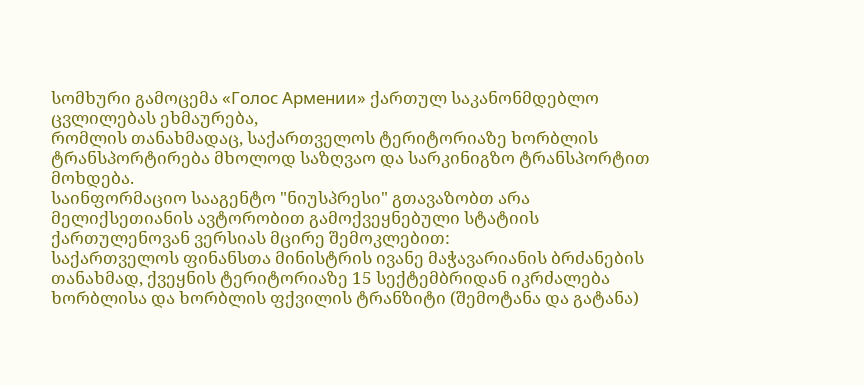სომხური გამოცემა «Голос Армении» ქართულ საკანონმდებლო ცვლილებას ეხმაურება,
რომლის თანახმადაც, საქართველოს ტერიტორიაზე ხორბლის ტრანსპორტირება მხოლოდ საზღვაო და სარკინიგზო ტრანსპორტით მოხდება.
საინფორმაციო სააგენტო "ნიუსპრესი" გთავაზობთ არა მელიქსეთიანის ავტორობით გამოქვეყნებული სტატიის ქართულენოვან ვერსიას მცირე შემოკლებით:
საქართველოს ფინანსთა მინისტრის ივანე მაჭავარიანის ბრძანების თანახმად, ქვეყნის ტერიტორიაზე 15 სექტემბრიდან იკრძალება ხორბლისა და ხორბლის ფქვილის ტრანზიტი (შემოტანა და გატანა)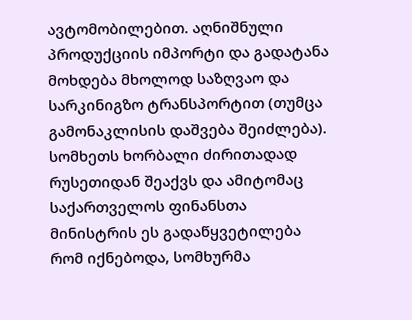ავტომობილებით. აღნიშნული პროდუქციის იმპორტი და გადატანა მოხდება მხოლოდ საზღვაო და სარკინიგზო ტრანსპორტით (თუმცა გამონაკლისის დაშვება შეიძლება). სომხეთს ხორბალი ძირითადად რუსეთიდან შეაქვს და ამიტომაც საქართველოს ფინანსთა მინისტრის ეს გადაწყვეტილება რომ იქნებოდა, სომხურმა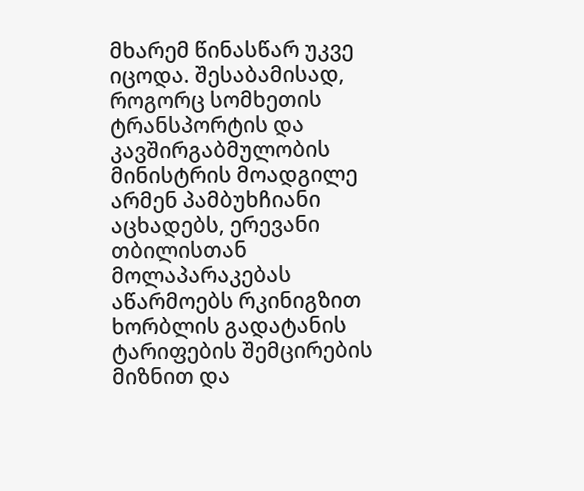მხარემ წინასწარ უკვე იცოდა. შესაბამისად, როგორც სომხეთის ტრანსპორტის და კავშირგაბმულობის მინისტრის მოადგილე არმენ პამბუხჩიანი აცხადებს, ერევანი თბილისთან მოლაპარაკებას აწარმოებს რკინიგზით ხორბლის გადატანის ტარიფების შემცირების მიზნით და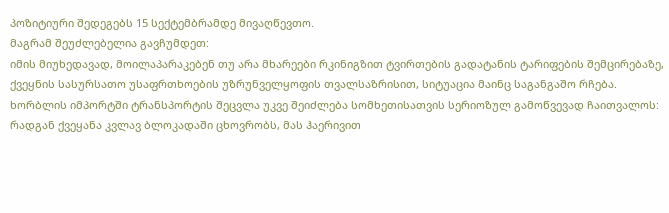პოზიტიური შედეგებს 15 სექტემბრამდე მივაღწევთო.
მაგრამ შეუძლებელია გავჩუმდეთ:
იმის მიუხედავად, მოილაპარაკებენ თუ არა მხარეები რკინიგზით ტვირთების გადატანის ტარიფების შემცირებაზე, ქვეყნის სასურსათო უსაფრთხოების უზრუნველყოფის თვალსაზრისით, სიტუაცია მაინც საგანგაშო რჩება. ხორბლის იმპორტში ტრანსპორტის შეცვლა უკვე შეიძლება სომხეთისათვის სერიოზულ გამოწვევად ჩაითვალოს: რადგან ქვეყანა კვლავ ბლოკადაში ცხოვრობს, მას ჰაერივით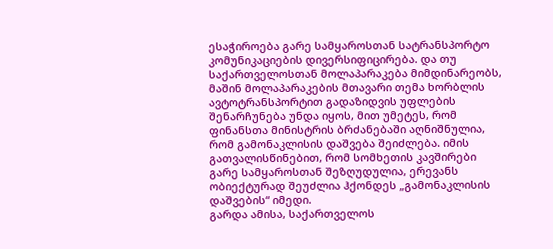ესაჭიროება გარე სამყაროსთან სატრანსპორტო კომუნიკაციების დივერსიფიცირება. და თუ საქართველოსთან მოლაპარაკება მიმდინარეობს, მაშინ მოლაპარაკების მთავარი თემა ხორბლის ავტოტრანსპორტით გადაზიდვის უფლების შენარჩუნება უნდა იყოს, მით უმეტეს, რომ ფინანსთა მინისტრის ბრძანებაში აღნიშნულია, რომ გამონაკლისის დაშვება შეიძლება. იმის გათვალისწინებით, რომ სომხეთის კავშირები გარე სამყაროსთან შეზღუდულია, ერევანს ობიექტურად შეუძლია ჰქონდეს „გამონაკლისის დაშვების“ იმედი.
გარდა ამისა, საქართველოს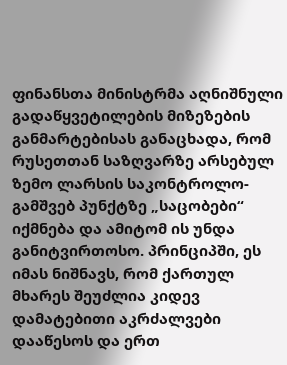ფინანსთა მინისტრმა აღნიშნული გადაწყვეტილების მიზეზების განმარტებისას განაცხადა, რომ რუსეთთან საზღვარზე არსებულ ზემო ლარსის საკონტროლო-გამშვებ პუნქტზე „საცობები“ იქმნება და ამიტომ ის უნდა განიტვირთოსო. პრინციპში, ეს იმას ნიშნავს, რომ ქართულ მხარეს შეუძლია კიდევ დამატებითი აკრძალვები დააწესოს და ერთ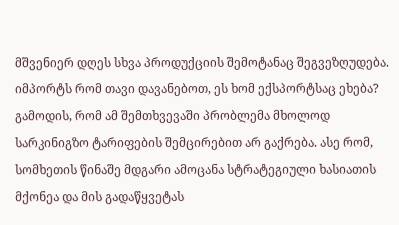მშვენიერ დღეს სხვა პროდუქციის შემოტანაც შეგვეზღუდება. იმპორტს რომ თავი დავანებოთ, ეს ხომ ექსპორტსაც ეხება? გამოდის, რომ ამ შემთხვევაში პრობლემა მხოლოდ სარკინიგზო ტარიფების შემცირებით არ გაქრება. ასე რომ, სომხეთის წინაშე მდგარი ამოცანა სტრატეგიული ხასიათის მქონეა და მის გადაწყვეტას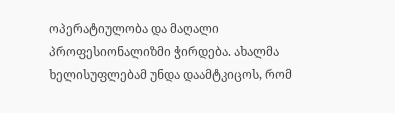ოპერატიულობა და მაღალი პროფესიონალიზმი ჭირდება. ახალმა ხელისუფლებამ უნდა დაამტკიცოს, რომ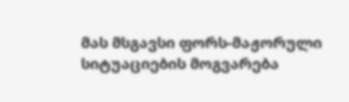მას მსგავსი ფორს-მაჟორული სიტუაციების მოგვარება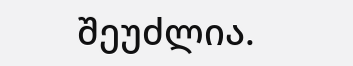შეუძლია.